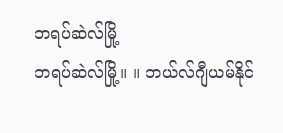ဘရပ်ဆဲလ်မြို့
ဘရပ်ဆဲလ်မြို့။ ။ ဘယ်လ်ဂျီယမ်နိုင်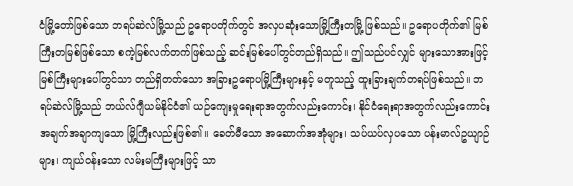ငံမြို့တော်ဖြစ်သော ဘရပ်ဆဲလ်မြို့သည် ဥရောပတိုက်တွင် အလှပဆုံးသောမြို့ကြီးတမြို့ ဖြစ်သည်။ ဥရောပတိုက်၏ မြစ်ကြီးတမြစ်ဖြစ်သော စကဲ့မြစ်လက်တက်ဖြစ်သည့် ဆင်းမြစ်ပေါ်တွင်တည်ရှိသည်။ ဤသည်ပင်လျှင် များသောအားဖြင့် မြစ်ကြီးများပေါ်တွင်သာ တည်ရှိတတ်သော အခြားဥရောပမြို့ကြီးများနှင့် မတူသည့် ထူးခြားချက်တရပ်ဖြစ်သည်။ ဘရပ်ဆဲလ်မြို့သည် ဘယ်လ်ဂျီယမ်နိုင်ငံ၏ ယဉ်ကျေးမှုရေးရာအတွက်လည်းကောင်း၊ နိုင်ငံရေးရာအတွက်လည်းကောင်း အချက်အချာကျသော မြို့ကြီးလည်းဖြစ်၏။ ခေတ်မီသော အဆောက်အအုံများ၊ သပ်ယပ်လှပသော ပန်းမာလ်ဥယျာဉ်များ၊ ကျယ်ဝန်းသော လမ်းမကြီးများဖြင့် သာ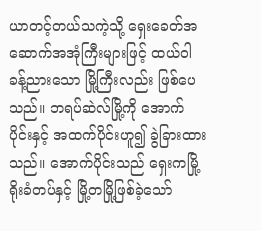ယာတင့်တယ်သကဲ့သို့ ရှေးခေတ်အဆောက်အအုံကြီးများဖြင့် ထယ်ဝါခန့်ညားသော မြို့ကြီးလည်း ဖြစ်ပေသည်။ ဘရပ်ဆဲလ်မြို့ကို အောက်ပိုင်းနှင့် အထက်ပိုင်းဟူ၍ ခွဲခြားထားသည်။ အောက်ပိုင်းသည် ရှေးကမြို့ရိုးခံတပ်နှင့် မြို့တမြို့ဖြစ်ခဲ့သော်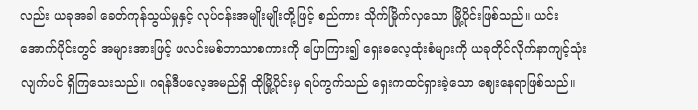လည်း ယခုအခါ ခေတ်ကုန်သွယ်မှုနှင့် လုပ်ငန်းအမျိုးမျိုးတို့ဖြင့် စည်ကား သိုက်မြိုက်လှသော မြို့ပိုင်းဖြစ်သည်။ ယင်းအောက်ပိုင်းတွင် အများအားဖြင့် ဖလင်းမစ်ဘာသာစကားကို ပြောကြား၍ ရှေးဓလေ့ထုံးစံများကို ယခုတိုင်လိုက်နာကျင့်သုံးလျက်ပင် ရှိကြသေးသည်။ ဂရန်ဒီပလေ့အမည်ရှိ ထိုမြို့ပိုင်းမှ ရပ်ကွက်သည် ရှေးကထင်ရှားခဲ့သော ဈေးနေရာဖြစ်သည်။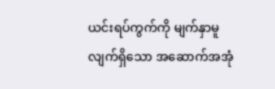ယင်းရပ်ကွက်ကို မျက်နှာမူလျက်ရှိသော အဆောက်အအုံ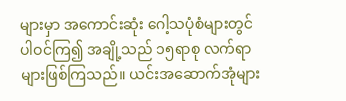များမှာ အကောင်းဆုံး ဂေါ့သပုံစံများတွင် ပါဝင်ကြ၍ အချို့သည် ၁၅ရာစု လက်ရာများဖြစ်ကြသည်။ ယင်းအဆောက်အုံများ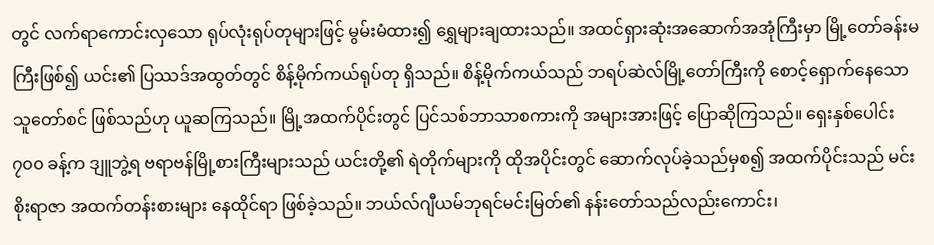တွင် လက်ရာကောင်းလှသော ရုပ်လုံးရုပ်တုများဖြင့် မွမ်းမံထား၍ ရွှေများချထားသည်။ အထင်ရှားဆုံးအဆောက်အအုံကြီးမှာ မြို့တော်ခန်းမကြီးဖြစ်၍ ယင်း၏ ပြဿဒ်အထွတ်တွင် စိန့်မိုက်ကယ်ရုပ်တု ရှိသည်။ စိန့်မိုက်ကယ်သည် ဘရပ်ဆဲလ်မြို့တော်ကြီးကို စောင့်ရှောက်နေသောသူတော်စင် ဖြစ်သည်ဟု ယူဆကြသည်။ မြို့အထက်ပိုင်းတွင် ပြင်သစ်ဘာသာစကားကို အများအားဖြင့် ပြောဆိုကြသည်။ ရှေးနှစ်ပေါင်း ၇၀၀ ခန့်က ဒျူဘွဲ့ရ ဗရာဗန်မြို့စားကြီးများသည် ယင်းတို့၏ ရဲတိုက်များကို ထိုအပိုင်းတွင် ဆောက်လုပ်ခဲ့သည်မှစ၍ အထက်ပိုင်းသည် မင်းစိုးရာဇာ အထက်တန်းစားများ နေထိုင်ရာ ဖြစ်ခဲ့သည်။ ဘယ်လ်ဂျီယမ်ဘုရင်မင်းမြတ်၏ နန်းတော်သည်လည်းကောင်း၊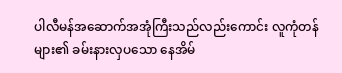ပါလီမန်အဆောက်အအုံကြီးသည်လည်းကောင်း လူကုံတန်များ၏ ခမ်းနားလှပသော နေအိမ်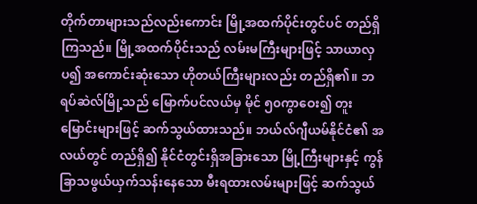တိုက်တာများသည်လည်းကောင်း မြို့အထက်ပိုင်းတွင်ပင် တည်ရှိကြသည်။ မြို့အထက်ပိုင်းသည် လမ်းမကြီးများဖြင့် သာယာလှပ၍ အကောင်းဆုံးသော ဟိုတယ်ကြီးများလည်း တည်ရှိ၏။ ဘရပ်ဆဲလ်မြို့သည် မြောက်ပင်လယ်မှ မိုင် ၅၀ကွာဝေး၍ တူးမြောင်းများဖြင့် ဆက်သွယ်ထားသည်။ ဘယ်လ်ဂျီယမ်နိုင်ငံ၏ အလယ်တွင် တည်ရှိ၍ နိုင်ငံတွင်းရှိအခြားသော မြို့ကြီးများနှင့် ကွန်ခြာသဖွယ်ယှက်သန်းနေသော မီးရထားလမ်းများဖြင့် ဆက်သွယ်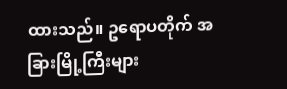ထားသည်။ ဥရောပတိုက် အခြားမြို့ကြီးများ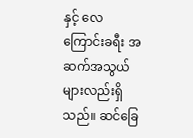နှင့် လေကြောင်းခရီး အဆက်အသွယ်များလည်းရှိသည်။ ဆင်ခြေ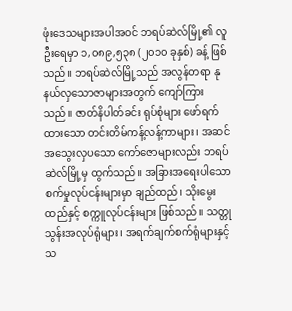ဖုံးဒေသများအပါအဝင် ဘရပ်ဆဲလ်မြို့၏ လူဦးရေမှာ ၁,၀၈၉,၅၃၈ (၂၀၁၀ ခုနှစ်) ခန့် ဖြစ်သည်။ ဘရပ်ဆဲလ်မြို့သည် အလွန်တရာ နုနယ်လှသောဇာများအတွက် ကျော်ကြားသည်။ ဇာတ်နိပါတ်ခင်း ရုပ်စုံများ ဖော်ရက်ထားသော တင်းတိမ်ကန့်လန့်ကာများ၊ အဆင်အသွေးလှပသော ကော်ဇောများလည်း ဘရပ်ဆဲလ်မြို့မှ ထွက်သည်။ အခြားအရေးပါသော စက်မှုလုပ်ငန်းများမှာ ချည်ထည်၊ သိုးမွေးထည်နှင့် စက္ကူလုပ်ငန်းများ ဖြစ်သည်။ သတ္တုသွန်းအလုပ်ရုံများ၊ အရက်ချက်စက်ရုံများနှင့် သ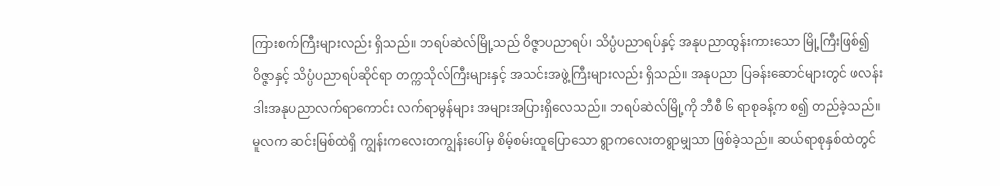ကြားစက်ကြီးများလည်း ရှိသည်။ ဘရပ်ဆဲလ်မြို့သည် ဝိဇ္ဇာပညာရပ်၊ သိပ္ပံပညာရပ်နှင့် အနုပညာထွန်းကားသော မြို့ကြီးဖြစ်၍ ဝိဇ္ဇာနှင့် သိပ္ပံပညာရပ်ဆိုင်ရာ တက္ကသိုလ်ကြီးများနှင့် အသင်းအဖွဲ့ကြီးများလည်း ရှိသည်။ အနုပညာ ပြခန်းဆောင်များတွင် ဖလန်းဒါးအနုပညာလက်ရာကောင်း လက်ရာမွန်များ အများအပြားရှိလေသည်။ ဘရပ်ဆဲလ်မြို့ကို ဘီစီ ၆ ရာစုခန့်က စ၍ တည်ခဲ့သည်။ မူလက ဆင်းမြစ်ထဲရှိ ကျွန်းကလေးတကျွန်းပေါ်မှ စိမ့်စမ်းထူပြောသော ရွာကလေးတရွာမျှသာ ဖြစ်ခဲ့သည်။ ဆယ်ရာစုနှစ်ထဲတွင်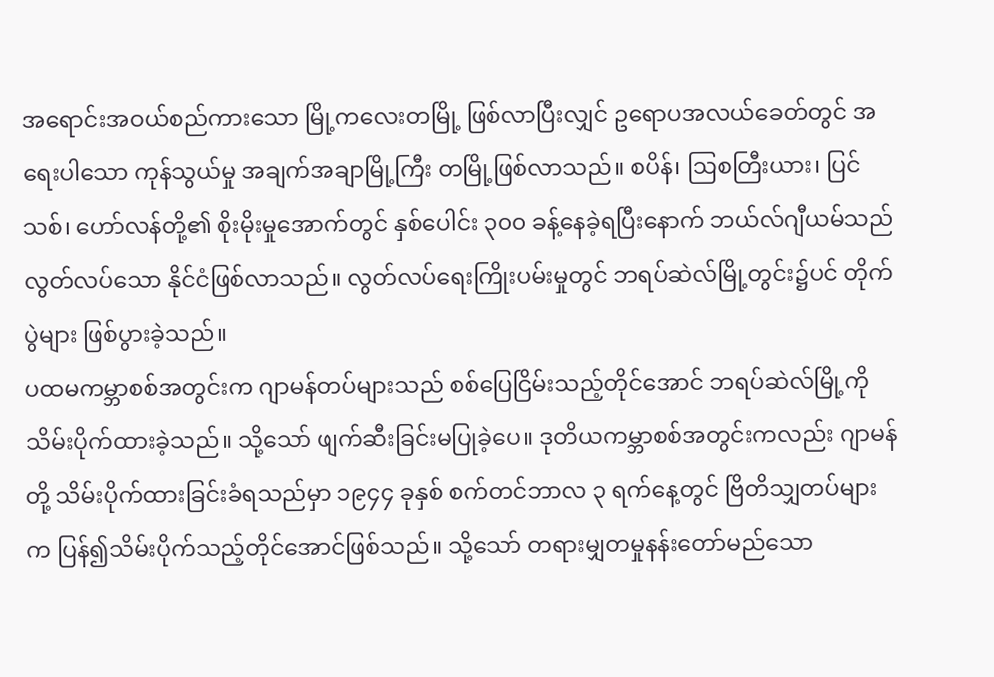အရောင်းအဝယ်စည်ကားသော မြို့ကလေးတမြို့ ဖြစ်လာပြီးလျှင် ဥရောပအလယ်ခေတ်တွင် အရေးပါသော ကုန်သွယ်မှု အချက်အချာမြို့ကြီး တမြို့ဖြစ်လာသည်။ စပိန်၊ ဩစတြီးယား၊ ပြင်သစ်၊ ဟော်လန်တို့၏ စိုးမိုးမှုအောက်တွင် နှစ်ပေါင်း ၃၀၀ ခန့်နေခဲ့ရပြီးနောက် ဘယ်လ်ဂျီယမ်သည် လွတ်လပ်သော နိုင်ငံဖြစ်လာသည်။ လွတ်လပ်ရေးကြိုးပမ်းမှုတွင် ဘရပ်ဆဲလ်မြို့တွင်း၌ပင် တိုက်ပွဲများ ဖြစ်ပွားခဲ့သည်။
ပထမကမ္ဘာစစ်အတွင်းက ဂျာမန်တပ်များသည် စစ်ပြေငြိမ်းသည့်တိုင်အောင် ဘရပ်ဆဲလ်မြို့ကို သိမ်းပိုက်ထားခဲ့သည်။ သို့သော် ဖျက်ဆီးခြင်းမပြုခဲ့ပေ။ ဒုတိယကမ္ဘာစစ်အတွင်းကလည်း ဂျာမန်တို့ သိမ်းပိုက်ထားခြင်းခံရသည်မှာ ၁၉၄၄ ခုနှစ် စက်တင်ဘာလ ၃ ရက်နေ့တွင် ဗြိတိသျှတပ်များက ပြန်၍သိမ်းပိုက်သည့်တိုင်အောင်ဖြစ်သည်။ သို့သော် တရားမျှတမှုနန်းတော်မည်သော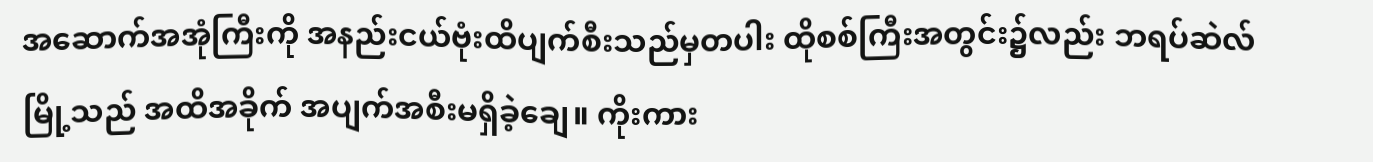အဆောက်အအုံကြီးကို အနည်းငယ်ဗုံးထိပျက်စီးသည်မှတပါး ထိုစစ်ကြီးအတွင်း၌လည်း ဘရပ်ဆဲလ်မြို့သည် အထိအခိုက် အပျက်အစီးမရှိခဲ့ချေ။ ကိုးကား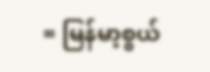= မြန်မာ့စွယ်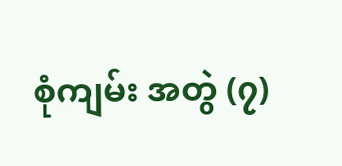စုံကျမ်း အတွဲ (၇)